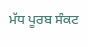ਮੱਧ ਪੂਰਬ ਸੰਕਟ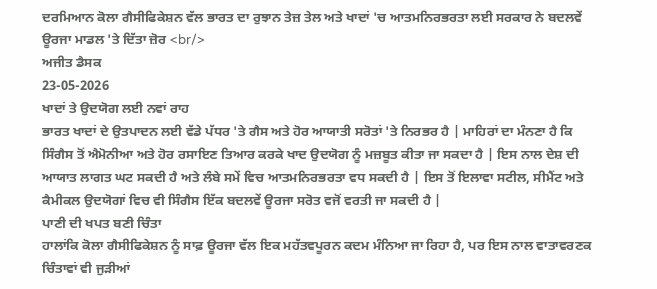ਦਰਮਿਆਨ ਕੋਲਾ ਗੈਸੀਫਿਕੇਸ਼ਨ ਵੱਲ ਭਾਰਤ ਦਾ ਰੁਝਾਨ ਤੇਜ਼ ਤੇਲ ਅਤੇ ਖਾਦਾਂ 'ਚ ਆਤਮਨਿਰਭਰਤਾ ਲਈ ਸਰਕਾਰ ਨੇ ਬਦਲਵੇਂ ਊਰਜਾ ਮਾਡਲ 'ਤੇ ਦਿੱਤਾ ਜ਼ੋਰ <br/>
ਅਜੀਤ ਡੈਸਕ
23-05-2026
ਖਾਦਾਂ ਤੇ ਉਦਯੋਗ ਲਈ ਨਵਾਂ ਰਾਹ
ਭਾਰਤ ਖਾਦਾਂ ਦੇ ਉਤਪਾਦਨ ਲਈ ਵੱਡੇ ਪੱਧਰ 'ਤੇ ਗੈਸ ਅਤੇ ਹੋਰ ਆਯਾਤੀ ਸਰੋਤਾਂ 'ਤੇ ਨਿਰਭਰ ਹੈ | ਮਾਹਿਰਾਂ ਦਾ ਮੰਨਣਾ ਹੈ ਕਿ ਸਿੰਗੈਸ ਤੋਂ ਐਮੋਨੀਆ ਅਤੇ ਹੋਰ ਰਸਾਇਣ ਤਿਆਰ ਕਰਕੇ ਖਾਦ ਉਦਯੋਗ ਨੂੰ ਮਜ਼ਬੂਤ ਕੀਤਾ ਜਾ ਸਕਦਾ ਹੈ | ਇਸ ਨਾਲ ਦੇਸ਼ ਦੀ ਆਯਾਤ ਲਾਗਤ ਘਟ ਸਕਦੀ ਹੈ ਅਤੇ ਲੰਬੇ ਸਮੇਂ ਵਿਚ ਆਤਮਨਿਰਭਰਤਾ ਵਧ ਸਕਦੀ ਹੈ | ਇਸ ਤੋਂ ਇਲਾਵਾ ਸਟੀਲ, ਸੀਮੈਂਟ ਅਤੇ ਕੈਮੀਕਲ ਉਦਯੋਗਾਂ ਵਿਚ ਵੀ ਸਿੰਗੈਸ ਇੱਕ ਬਦਲਵੇਂ ਊਰਜਾ ਸਰੋਤ ਵਜੋਂ ਵਰਤੀ ਜਾ ਸਕਦੀ ਹੈ |
ਪਾਣੀ ਦੀ ਖਪਤ ਬਣੀ ਚਿੰਤਾ
ਹਾਲਾਂਕਿ ਕੋਲਾ ਗੈਸੀਫਿਕੇਸ਼ਨ ਨੂੰ ਸਾਫ਼ ਊਰਜਾ ਵੱਲ ਇਕ ਮਹੱਤਵਪੂਰਨ ਕਦਮ ਮੰਨਿਆ ਜਾ ਰਿਹਾ ਹੈ, ਪਰ ਇਸ ਨਾਲ ਵਾਤਾਵਰਣਕ ਚਿੰਤਾਵਾਂ ਵੀ ਜੁੜੀਆਂ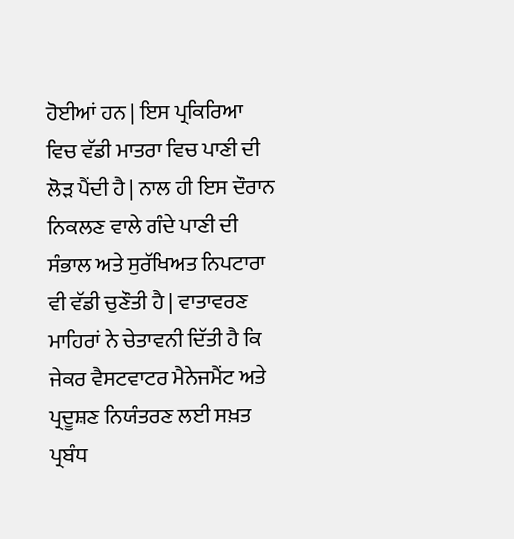ਹੋਈਆਂ ਹਨ | ਇਸ ਪ੍ਰਕਿਰਿਆ ਵਿਚ ਵੱਡੀ ਮਾਤਰਾ ਵਿਚ ਪਾਣੀ ਦੀ ਲੋੜ ਪੈਂਦੀ ਹੈ | ਨਾਲ ਹੀ ਇਸ ਦੌਰਾਨ ਨਿਕਲਣ ਵਾਲੇ ਗੰਦੇ ਪਾਣੀ ਦੀ ਸੰਭਾਲ ਅਤੇ ਸੁਰੱਖਿਅਤ ਨਿਪਟਾਰਾ ਵੀ ਵੱਡੀ ਚੁਣੌਤੀ ਹੈ | ਵਾਤਾਵਰਣ ਮਾਹਿਰਾਂ ਨੇ ਚੇਤਾਵਨੀ ਦਿੱਤੀ ਹੈ ਕਿ ਜੇਕਰ ਵੈਸਟਵਾਟਰ ਮੈਨੇਜਮੈਂਟ ਅਤੇ ਪ੍ਰਦੂਸ਼ਣ ਨਿਯੰਤਰਣ ਲਈ ਸਖ਼ਤ ਪ੍ਰਬੰਧ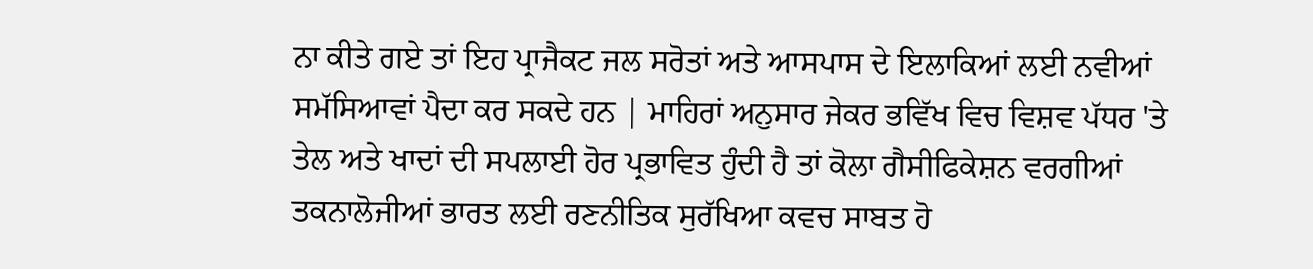ਨਾ ਕੀਤੇ ਗਏ ਤਾਂ ਇਹ ਪ੍ਰਾਜੈਕਟ ਜਲ ਸਰੋਤਾਂ ਅਤੇ ਆਸਪਾਸ ਦੇ ਇਲਾਕਿਆਂ ਲਈ ਨਵੀਆਂ ਸਮੱਸਿਆਵਾਂ ਪੈਦਾ ਕਰ ਸਕਦੇ ਹਨ | ਮਾਹਿਰਾਂ ਅਨੁਸਾਰ ਜੇਕਰ ਭਵਿੱਖ ਵਿਚ ਵਿਸ਼ਵ ਪੱਧਰ 'ਤੇ ਤੇਲ ਅਤੇ ਖਾਦਾਂ ਦੀ ਸਪਲਾਈ ਹੋਰ ਪ੍ਰਭਾਵਿਤ ਹੁੰਦੀ ਹੈ ਤਾਂ ਕੋਲਾ ਗੈਸੀਫਿਕੇਸ਼ਨ ਵਰਗੀਆਂ ਤਕਨਾਲੋਜੀਆਂ ਭਾਰਤ ਲਈ ਰਣਨੀਤਿਕ ਸੁਰੱਖਿਆ ਕਵਚ ਸਾਬਤ ਹੋ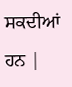ਸਕਦੀਆਂ ਹਨ |